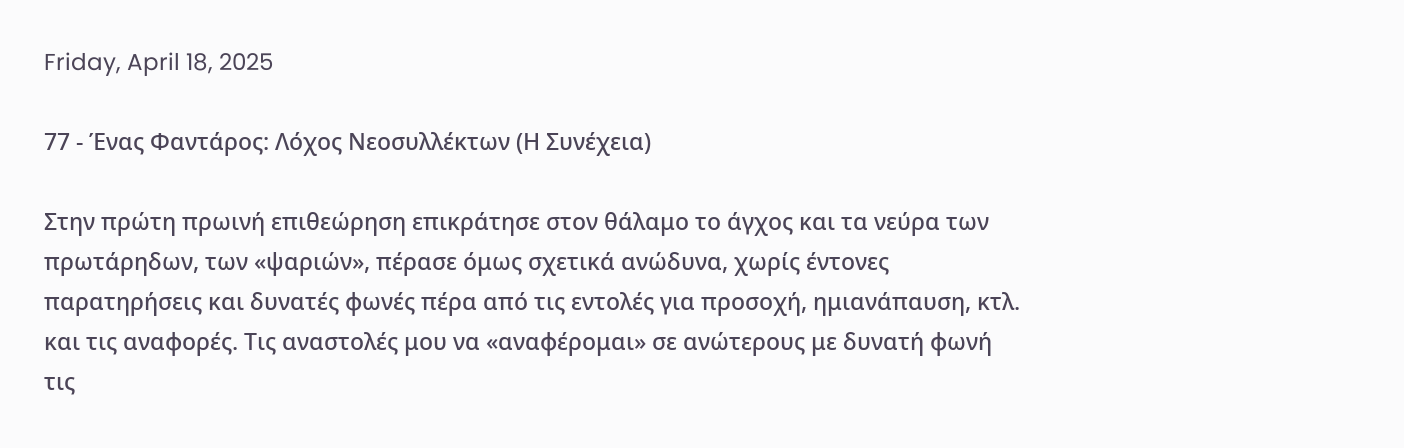Friday, April 18, 2025

77 - Ένας Φαντάρος: Λόχος Νεοσυλλέκτων (Η Συνέχεια)

Στην πρώτη πρωινή επιθεώρηση επικράτησε στον θάλαμο το άγχος και τα νεύρα των πρωτάρηδων, των «ψαριών», πέρασε όμως σχετικά ανώδυνα, χωρίς έντονες παρατηρήσεις και δυνατές φωνές πέρα από τις εντολές για προσοχή, ημιανάπαυση, κτλ. και τις αναφορές. Τις αναστολές μου να «αναφέρομαι» σε ανώτερους με δυνατή φωνή τις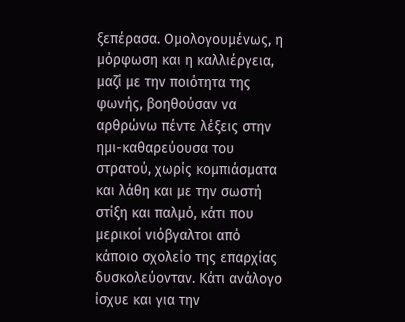ξεπέρασα. Ομολογουμένως, η μόρφωση και η καλλιέργεια, μαζί με την ποιότητα της φωνής, βοηθούσαν να αρθρώνω πέντε λέξεις στην ημι-καθαρεύουσα του στρατού, χωρίς κομπιάσματα και λάθη και με την σωστή στίξη και παλμό, κάτι που μερικοί νιόβγαλτοι από κάποιο σχολείο της επαρχίας δυσκολεύονταν. Κάτι ανάλογο ίσχυε και για την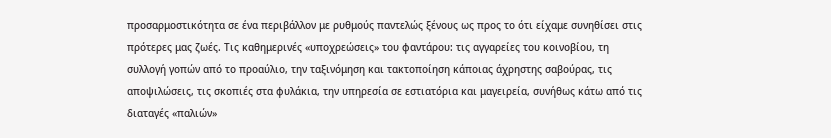προσαρμοστικότητα σε ένα περιβάλλον με ρυθμούς παντελώς ξένους ως προς το ότι είχαμε συνηθίσει στις πρότερες μας ζωές. Τις καθημερινές «υποχρεώσεις» του φαντάρου: τις αγγαρείες του κοινοβίου, τη συλλογή γοπών από το προαύλιο, την ταξινόμηση και τακτοποίηση κάποιας άχρηστης σαβούρας, τις αποψιλώσεις, τις σκοπιές στα φυλάκια, την υπηρεσία σε εστιατόρια και μαγειρεία, συνήθως κάτω από τις διαταγές «παλιών»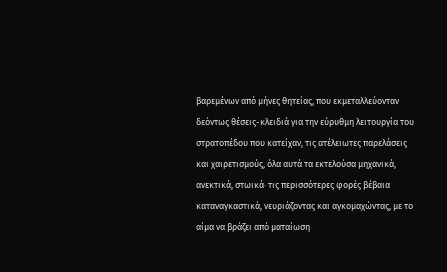βαρεμένων από μήνες θητείας, που εκμεταλλεύονταν δεόντως θέσεις-κλειδιά για την εύρυθμη λειτουργία του στρατοπέδου που κατείχαν, τις ατέλειωτες παρελάσεις και χαιρετισμούς, όλα αυτά τα εκτελούσα μηχανικά, ανεκτικά, στωικά· τις περισσότερες φορές βέβαια καταναγκαστικά, νευριάζοντας και αγκομαχώντας, με το αίμα να βράζει από ματαίωση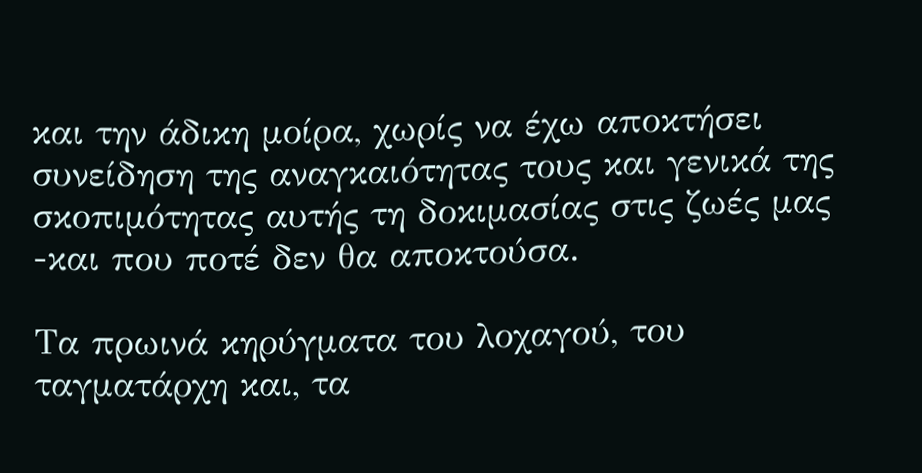και την άδικη μοίρα, χωρίς να έχω αποκτήσει συνείδηση της αναγκαιότητας τους και γενικά της σκοπιμότητας αυτής τη δοκιμασίας στις ζωές μας -και που ποτέ δεν θα αποκτούσα.

Τα πρωινά κηρύγματα του λοχαγού, του ταγματάρχη και, τα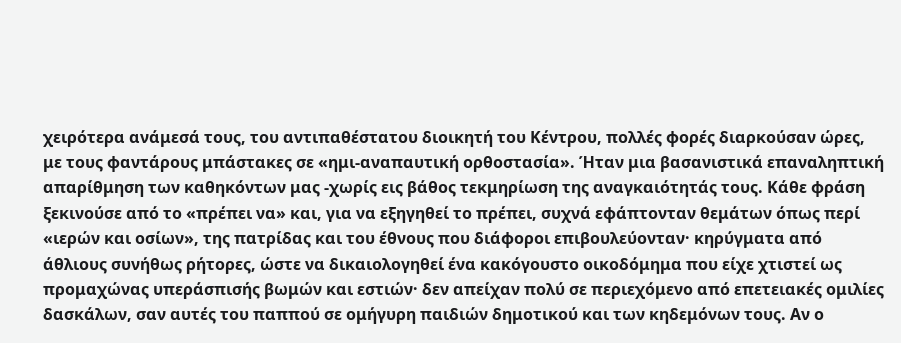χειρότερα ανάμεσά τους, του αντιπαθέστατου διοικητή του Κέντρου, πολλές φορές διαρκούσαν ώρες, με τους φαντάρους μπάστακες σε «ημι-αναπαυτική ορθοστασία». Ήταν μια βασανιστικά επαναληπτική απαρίθμηση των καθηκόντων μας -χωρίς εις βάθος τεκμηρίωση της αναγκαιότητάς τους. Κάθε φράση ξεκινούσε από το «πρέπει να» και, για να εξηγηθεί το πρέπει, συχνά εφάπτονταν θεμάτων όπως περί «ιερών και οσίων», της πατρίδας και του έθνους που διάφοροι επιβουλεύονταν· κηρύγματα από άθλιους συνήθως ρήτορες, ώστε να δικαιολογηθεί ένα κακόγουστο οικοδόμημα που είχε χτιστεί ως προμαχώνας υπεράσπισής βωμών και εστιών· δεν απείχαν πολύ σε περιεχόμενο από επετειακές ομιλίες δασκάλων, σαν αυτές του παππού σε ομήγυρη παιδιών δημοτικού και των κηδεμόνων τους. Αν ο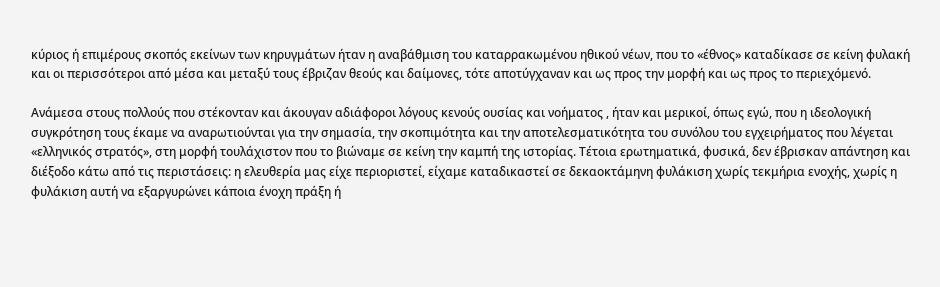κύριος ή επιμέρους σκοπός εκείνων των κηρυγμάτων ήταν η αναβάθμιση του καταρρακωμένου ηθικού νέων, που το «έθνος» καταδίκασε σε κείνη φυλακή και οι περισσότεροι από μέσα και μεταξύ τους έβριζαν θεούς και δαίμονες, τότε αποτύγχαναν και ως προς την μορφή και ως προς το περιεχόμενό.

Ανάμεσα στους πολλούς που στέκονταν και άκουγαν αδιάφοροι λόγους κενούς ουσίας και νοήματος , ήταν και μερικοί, όπως εγώ, που η ιδεολογική συγκρότηση τους έκαμε να αναρωτιούνται για την σημασία, την σκοπιμότητα και την αποτελεσματικότητα του συνόλου του εγχειρήματος που λέγεται «ελληνικός στρατός», στη μορφή τουλάχιστον που το βιώναμε σε κείνη την καμπή της ιστορίας. Τέτοια ερωτηματικά, φυσικά, δεν έβρισκαν απάντηση και διέξοδο κάτω από τις περιστάσεις: η ελευθερία μας είχε περιοριστεί, είχαμε καταδικαστεί σε δεκαοκτάμηνη φυλάκιση χωρίς τεκμήρια ενοχής, χωρίς η φυλάκιση αυτή να εξαργυρώνει κάποια ένοχη πράξη ή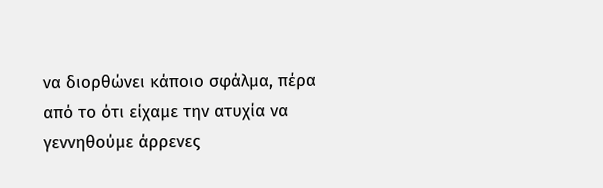να διορθώνει κάποιο σφάλμα, πέρα από το ότι είχαμε την ατυχία να γεννηθούμε άρρενες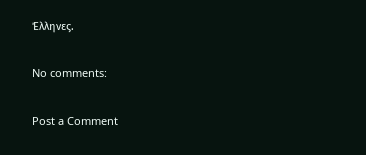Έλληνες.

No comments:

Post a Comment